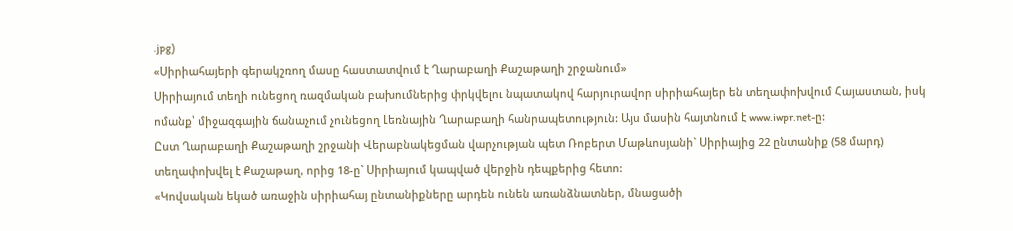.jpg)
«Սիրիահայերի գերակշռող մասը հաստատվում է Ղարաբաղի Քաշաթաղի շրջանում»
Սիրիայում տեղի ունեցող ռազմական բախումներից փրկվելու նպատակով հարյուրավոր սիրիահայեր են տեղափոխվում Հայաստան, իսկ ոմանք՝ միջազգային ճանաչում չունեցող Լեռնային Ղարաբաղի հանրապետություն: Այս մասին հայտնում է www.iwpr.net-ը:
Ըստ Ղարաբաղի Քաշաթաղի շրջանի Վերաբնակեցման վարչության պետ Ռոբերտ Մաթևոսյանի` Սիրիայից 22 ընտանիք (58 մարդ) տեղափոխվել է Քաշաթաղ, որից 18-ը` Սիրիայում կապված վերջին դեպքերից հետո:
«Կովսական եկած առաջին սիրիահայ ընտանիքները արդեն ունեն առանձնատներ, մնացածի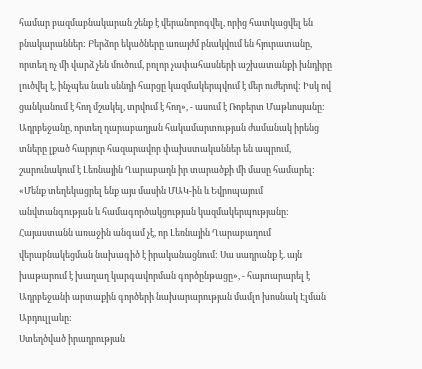համար բազմաբնակարան շենք է վերանորոգվել, որից հատկացվել են բնակարաններ: Բերձոր եկածները առայժմ բնակվում են հյուրատանը, որտեղ ոչ մի վարձ չեն մուծում, բոլոր չափահասների աշխատանքի խնդիրը լուծվել է, ինչպես նաև սննդի հարցը կազմակերպվում է մեր ուժերով: Իսկ ով ցանկանում է հող մշակել, տրվում է հող», - ասում է Ռոբերտ Մաթևոսյանը:
Ադրբեջանը, որտեղ ղարաբաղյան հակամարտության ժամանակ իրենց տները լքած հարյուր հազարավոր փախստականներ են ապրում, շարունակում է Լեռնային Ղարաբաղն իր տարածքի մի մասը համարել:
«Մենք տեղեկացրել ենք այս մասին ՄԱԿ-ին և Եվրոպայում անվտանգության և համագործակցության կազմակերպությանը: Հայաստանն առաջին անգամ չէ, որ Լեռնային Ղարաբաղում վերաբնակեցման նախագիծ է իրականացնում: Սա սադրանք է. այն խաթարում է խաղաղ կարգավորման գործընթացը», - հայտարարել է Ադրբեջանի արտաքին գործերի նախարարության մամլո խոսնակ Էլման Աբդուլլաևը:
Ստեղծված իրադրության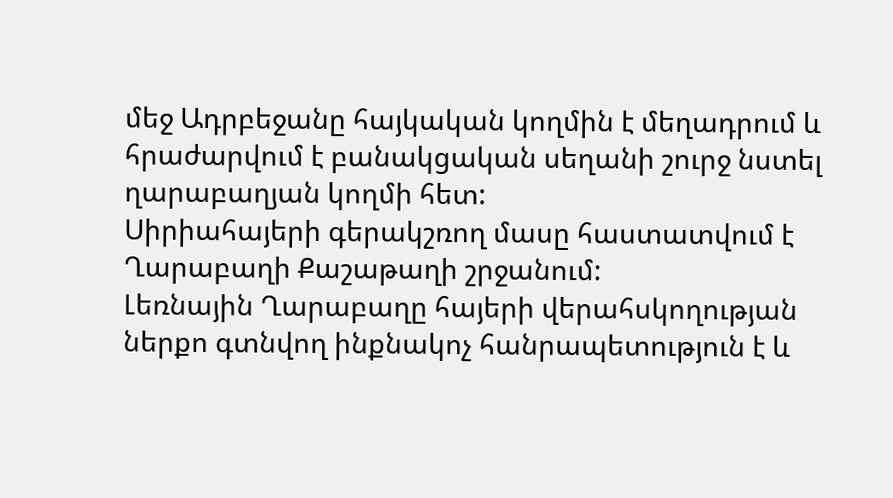մեջ Ադրբեջանը հայկական կողմին է մեղադրում և հրաժարվում է բանակցական սեղանի շուրջ նստել ղարաբաղյան կողմի հետ:
Սիրիահայերի գերակշռող մասը հաստատվում է Ղարաբաղի Քաշաթաղի շրջանում:
Լեռնային Ղարաբաղը հայերի վերահսկողության ներքո գտնվող ինքնակոչ հանրապետություն է և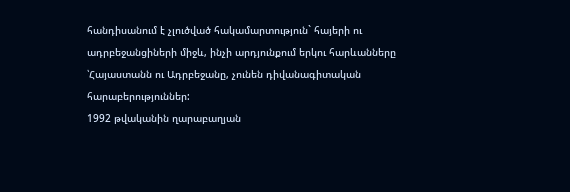հանդիսանում է չլուծված հակամարտություն` հայերի ու ադրբեջանցիների միջև, ինչի արդյունքում երկու հարևանները ՝Հայաստանն ու Ադրբեջանը, չունեն դիվանագիտական հարաբերություններ:
1992 թվականին ղարաբաղյան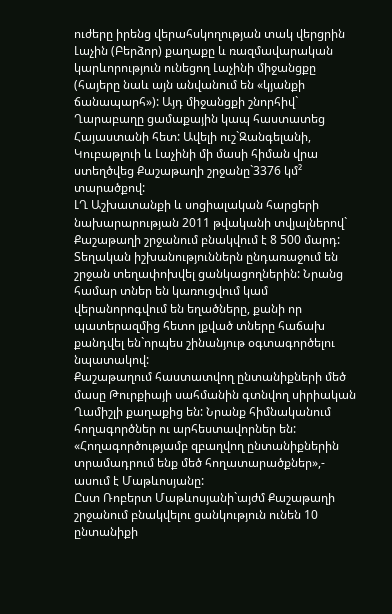ուժերը իրենց վերահսկողության տակ վերցրին Լաչին (Բերձոր) քաղաքը և ռազմավարական կարևորություն ունեցող Լաչինի միջանցքը (հայերը նաև այն անվանում են «կյանքի ճանապարհ»): Այդ միջանցքի շնորհիվ` Ղարաբաղը ցամաքային կապ հաստատեց Հայաստանի հետ: Ավելի ուշ`Զանգելանի, Կուբաթլուի և Լաչինի մի մասի հիման վրա ստեղծվեց Քաշաթաղի շրջանը`3376 կմ² տարածքով:
ԼՂ Աշխատանքի և սոցիալական հարցերի նախարարության 2011 թվականի տվյալներով` Քաշաթաղի շրջանում բնակվում է 8 500 մարդ:
Տեղական իշխանություններն ընդառաջում են շրջան տեղափոխվել ցանկացողներին: Նրանց համար տներ են կառուցվում կամ վերանորոգվում են եղածները, քանի որ պատերազմից հետո լքված տները հաճախ քանդվել են`որպես շինանյութ օգտագործելու նպատակով:
Քաշաթաղում հաստատվող ընտանիքների մեծ մասը Թուրքիայի սահմանին գտնվող սիրիական Ղամիշլի քաղաքից են: Նրանք հիմնականում հողագործներ ու արհեստավորներ են:
«Հողագործությամբ զբաղվող ընտանիքներին տրամադրում ենք մեծ հողատարածքներ»,- ասում է Մաթևոսյանը:
Ըստ Ռոբերտ Մաթևոսյանի`այժմ Քաշաթաղի շրջանում բնակվելու ցանկություն ունեն 10 ընտանիքի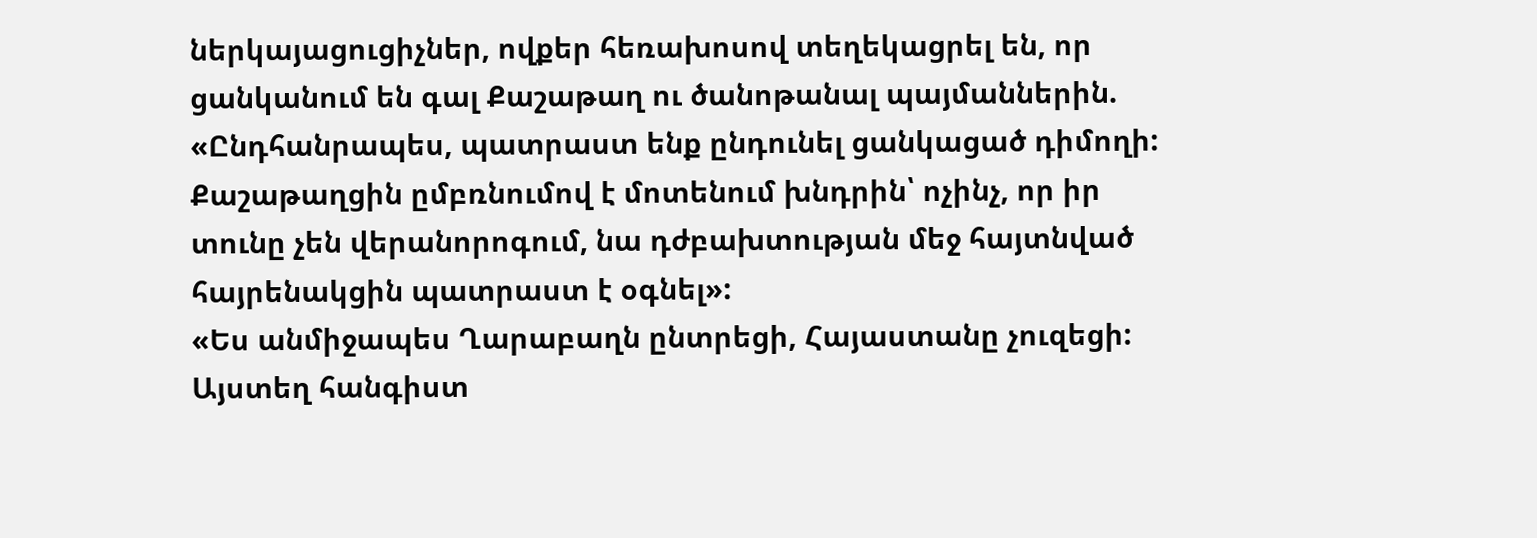ներկայացուցիչներ, ովքեր հեռախոսով տեղեկացրել են, որ ցանկանում են գալ Քաշաթաղ ու ծանոթանալ պայմաններին. «Ընդհանրապես, պատրաստ ենք ընդունել ցանկացած դիմողի: Քաշաթաղցին ըմբռնումով է մոտենում խնդրին՝ ոչինչ, որ իր տունը չեն վերանորոգում, նա դժբախտության մեջ հայտնված հայրենակցին պատրաստ է օգնել»:
«Ես անմիջապես Ղարաբաղն ընտրեցի, Հայաստանը չուզեցի: Այստեղ հանգիստ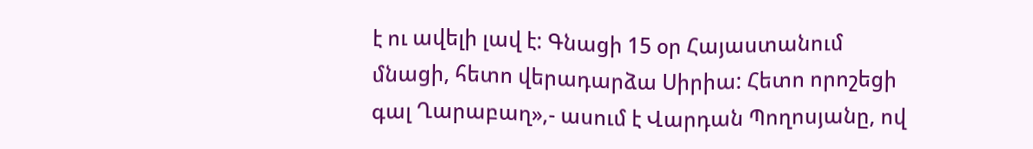է ու ավելի լավ է: Գնացի 15 օր Հայաստանում մնացի, հետո վերադարձա Սիրիա: Հետո որոշեցի գալ Ղարաբաղ»,- ասում է Վարդան Պողոսյանը, ով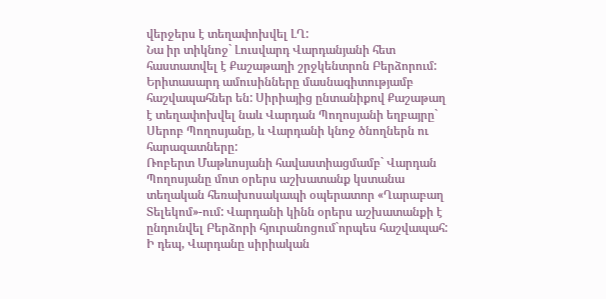վերջերս է տեղափոխվել ԼՂ:
Նա իր տիկնոջ` Լուսվարդ Վարդանյանի հետ հաստատվել է Քաշաթաղի շրջկենտրոն Բերձորում: Երիտասարդ ամուսինները մասնագիտությամբ հաշվապահներ են: Սիրիայից ընտանիքով Քաշաթաղ է տեղափոխվել նաև Վարդան Պողոսյանի եղբայրը` Սերոբ Պողոսյանը, և Վարդանի կնոջ ծնողներն ու հարազատները:
Ռոբերտ Մաթևոսյանի հավաստիացմամբ` Վարդան Պողոսյանը մոտ օրերս աշխատանք կստանա տեղական հեռախոսակապի օպերատոր «Ղարաբաղ Տելեկոմ»-ում: Վարդանի կինն օրերս աշխատանքի է ընդունվել Բերձորի հյուրանոցում`որպես հաշվապահ:
Ի դեպ, Վարդանը սիրիական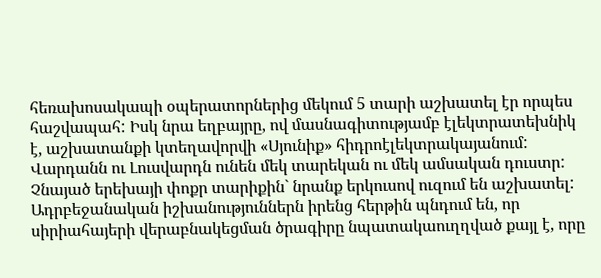հեռախոսակապի օպերատորներից մեկում 5 տարի աշխատել էր որպես հաշվապահ: Իսկ նրա եղբայրը, ով մասնագիտությամբ էլեկտրատեխնիկ է, աշխատանքի կտեղավորվի «Սյունիք» հիդրոէլեկտրակայանում:
Վարդանն ու Լուսվարդն ունեն մեկ տարեկան ու մեկ ամսական դուստր: Չնայած երեխայի փոքր տարիքին` նրանք երկուսով ուզում են աշխատել:
Ադրբեջանական իշխանություններն իրենց հերթին պնդում են, որ սիրիահայերի վերաբնակեցման ծրագիրը նպատակաուղղված քայլ է, որը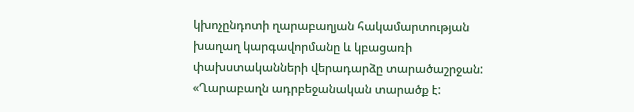կխոչընդոտի ղարաբաղյան հակամարտության խաղաղ կարգավորմանը և կբացառի փախստականների վերադարձը տարածաշրջան:
«Ղարաբաղն ադրբեջանական տարածք է: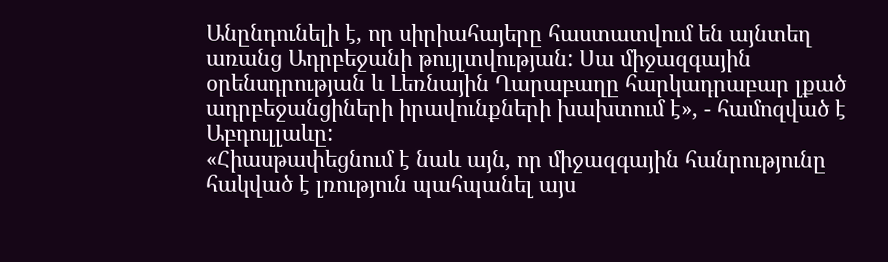Անընդունելի է, որ սիրիահայերը հաստատվում են այնտեղ առանց Ադրբեջանի թույլտվության: Սա միջազգային օրենսդրության և Լեռնային Ղարաբաղը հարկադրաբար լքած ադրբեջանցիների իրավունքների խախտում է», - համոզված է Աբդուլլաևը:
«Հիասթափեցնում է նաև այն, որ միջազգային հանրությունը հակված է լռություն պահպանել այս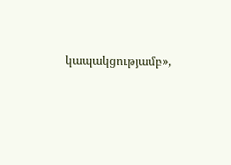կապակցությամբ»,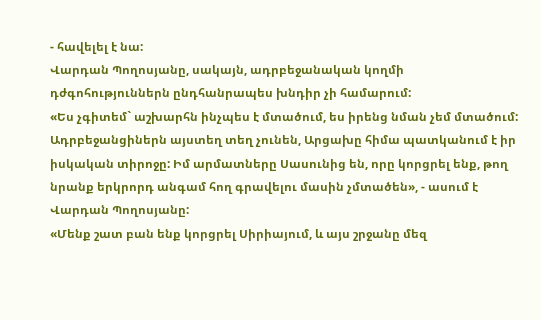- հավելել է նա:
Վարդան Պողոսյանը, սակայն, ադրբեջանական կողմի դժգոհություններն ընդհանրապես խնդիր չի համարում:
«Ես չգիտեմ` աշխարհն ինչպես է մտածում, ես իրենց նման չեմ մտածում: Ադրբեջանցիներն այստեղ տեղ չունեն, Արցախը հիմա պատկանում է իր իսկական տիրոջը: Իմ արմատները Սասունից են, որը կորցրել ենք, թող նրանք երկրորդ անգամ հող գրավելու մասին չմտածեն», - ասում է Վարդան Պողոսյանը:
«Մենք շատ բան ենք կորցրել Սիրիայում, և այս շրջանը մեզ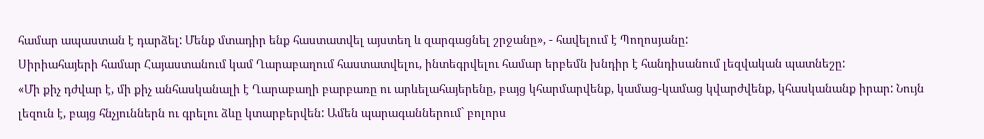համար ապաստան է դարձել: Մենք մտադիր ենք հաստատվել այստեղ և զարգացնել շրջանը», - հավելում է Պողոսյանը:
Սիրիահայերի համար Հայաստանում կամ Ղարաբաղում հաստատվելու, ինտեգրվելու համար երբեմն խնդիր է հանդիսանում լեզվական պատնեշը:
«Մի քիչ դժվար է, մի քիչ անհասկանալի է Ղարաբաղի բարբառը ու արևելահայերենը, բայց կհարմարվենք, կամաց-կամաց կվարժվենք, կհասկանանք իրար: Նույն լեզուն է, բայց հնչյուններն ու գրելու ձևը կտարբերվեն: Ամեն պարագաններում` բոլորս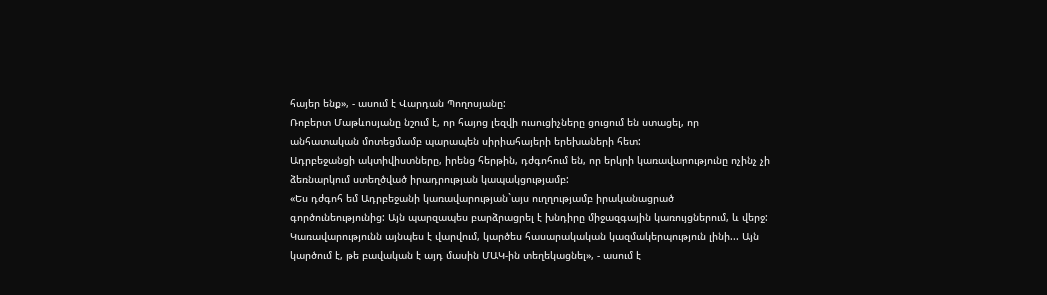հայեր ենք», - ասում է Վարդան Պողոսյանը:
Ռոբերտ Մաթևոսյանը նշում է, որ հայոց լեզվի ուսուցիչները ցուցում են ստացել, որ անհատական մոտեցմամբ պարապեն սիրիահայերի երեխաների հետ:
Ադրբեջանցի ակտիվիստները, իրենց հերթին, դժգոհում են, որ երկրի կառավարությունը ոչինչ չի ձեռնարկում ստեղծված իրադրության կապակցությամբ:
«Ես դժգոհ եմ Ադրբեջանի կառավարության`այս ուղղությամբ իրականացրած գործունեությունից: Այն պարզապես բարձրացրել է խնդիրը միջազգային կառույցներում, և վերջ: Կառավարությունն այնպես է վարվում, կարծես հասարակական կազմակերպություն լինի... Այն կարծում է, թե բավական է այդ մասին ՄԱԿ-ին տեղեկացնել», - ասում է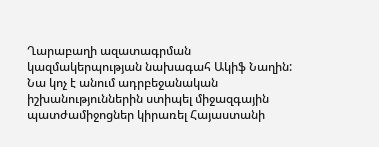Ղարաբաղի ազատագրման կազմակերպության նախագահ Ակիֆ Նաղին:
Նա կոչ է անում ադրբեջանական իշխանություններին ստիպել միջազգային պատժամիջոցներ կիրառել Հայաստանի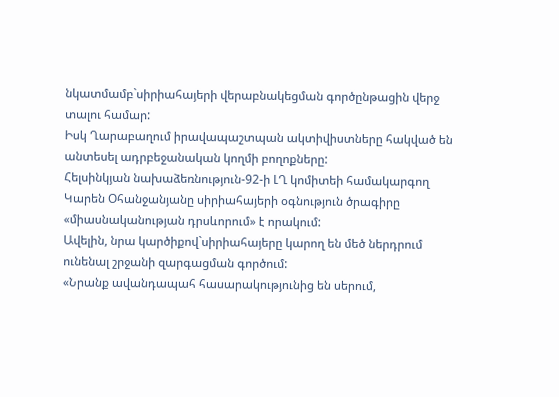նկատմամբ`սիրիահայերի վերաբնակեցման գործընթացին վերջ տալու համար:
Իսկ Ղարաբաղում իրավապաշտպան ակտիվիստները հակված են անտեսել ադրբեջանական կողմի բողոքները:
Հելսինկյան նախաձեռնություն-92-ի ԼՂ կոմիտեի համակարգող Կարեն Օհանջանյանը սիրիահայերի օգնություն ծրագիրը «միասնականության դրսևորում» է որակում:
Ավելին, նրա կարծիքով`սիրիահայերը կարող են մեծ ներդրում ունենալ շրջանի զարգացման գործում:
«Նրանք ավանդապահ հասարակությունից են սերում,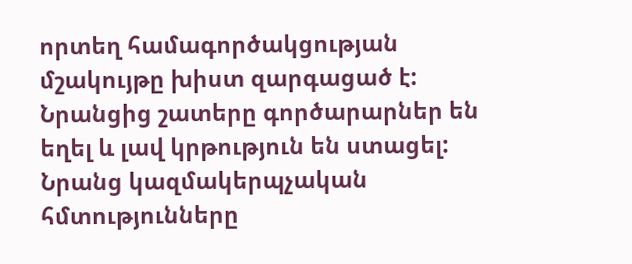որտեղ համագործակցության մշակույթը խիստ զարգացած է: Նրանցից շատերը գործարարներ են եղել և լավ կրթություն են ստացել: Նրանց կազմակերպչական հմտությունները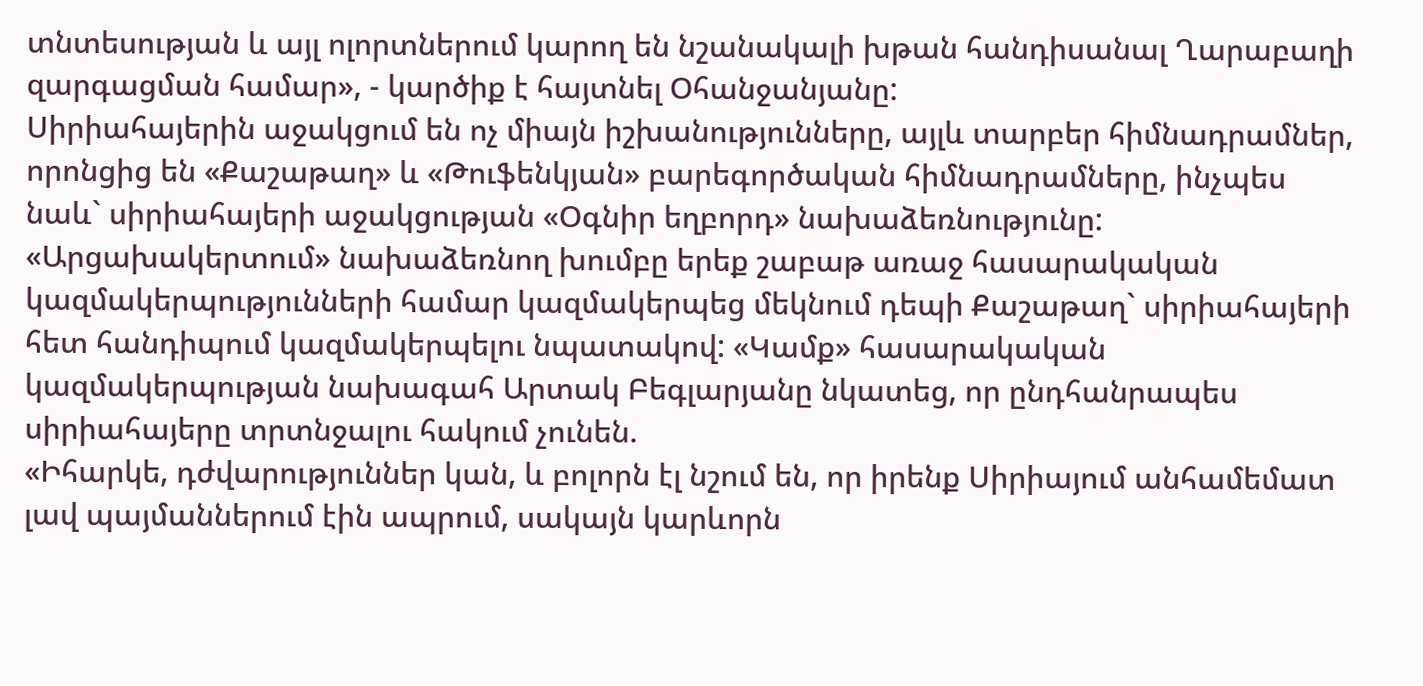տնտեսության և այլ ոլորտներում կարող են նշանակալի խթան հանդիսանալ Ղարաբաղի զարգացման համար», - կարծիք է հայտնել Օհանջանյանը:
Սիրիահայերին աջակցում են ոչ միայն իշխանությունները, այլև տարբեր հիմնադրամներ, որոնցից են «Քաշաթաղ» և «Թուֆենկյան» բարեգործական հիմնադրամները, ինչպես նաև` սիրիահայերի աջակցության «Օգնիր եղբորդ» նախաձեռնությունը:
«Արցախակերտում» նախաձեռնող խումբը երեք շաբաթ առաջ հասարակական կազմակերպությունների համար կազմակերպեց մեկնում դեպի Քաշաթաղ` սիրիահայերի հետ հանդիպում կազմակերպելու նպատակով: «Կամք» հասարակական կազմակերպության նախագահ Արտակ Բեգլարյանը նկատեց, որ ընդհանրապես սիրիահայերը տրտնջալու հակում չունեն.
«Իհարկե, դժվարություններ կան, և բոլորն էլ նշում են, որ իրենք Սիրիայում անհամեմատ լավ պայմաններում էին ապրում, սակայն կարևորն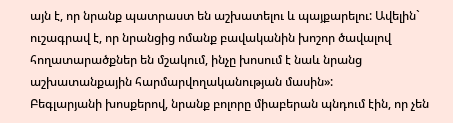այն է, որ նրանք պատրաստ են աշխատելու և պայքարելու: Ավելին` ուշագրավ է, որ նրանցից ոմանք բավականին խոշոր ծավալով հողատարածքներ են մշակում, ինչը խոսում է նաև նրանց աշխատանքային հարմարվողականության մասին»:
Բեգլարյանի խոսքերով, նրանք բոլորը միաբերան պնդում էին, որ չեն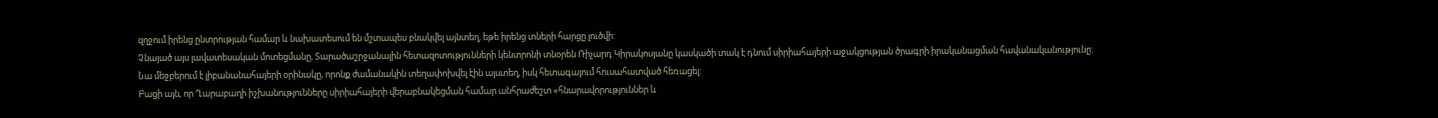զղջում իրենց ընտրության համար և նախատեսում են մշտապես բնակվել այնտեղ, եթե իրենց տների հարցը լուծվի:
Չնայած այս լավատեսական մոտեցմանը, Տարածաշրջանային հետազոտությունների կենտրոնի տնօրեն Ռիչարդ Կիրակոսյանը կասկածի տակ է դնում սիրիահայերի աջակցության ծրագրի իրականացման հավանականությունը:
Նա մեջբերում է լիբանանահայերի օրինակը, որոնք ժամանակին տեղափոխվել էին այստեղ, իսկ հետագայում հուսահատված հեռացել:
Բացի այն, որ Ղարաբաղի իշխանությունները սիրիահայերի վերաբնակեցման համար անհրաժեշտ «հնարավորություններ և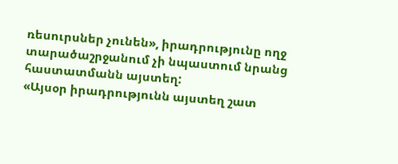ռեսուրսներ չունեն», իրադրությունը ողջ տարածաշրջանում չի նպաստում նրանց հաստատմանն այստեղ:
«Այսօր իրադրությունն այստեղ շատ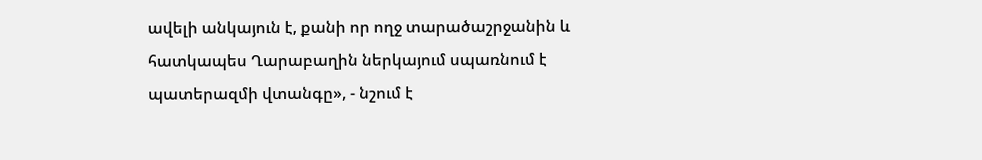ավելի անկայուն է, քանի որ ողջ տարածաշրջանին և հատկապես Ղարաբաղին ներկայում սպառնում է պատերազմի վտանգը», - նշում է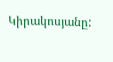Կիրակոսյանը: